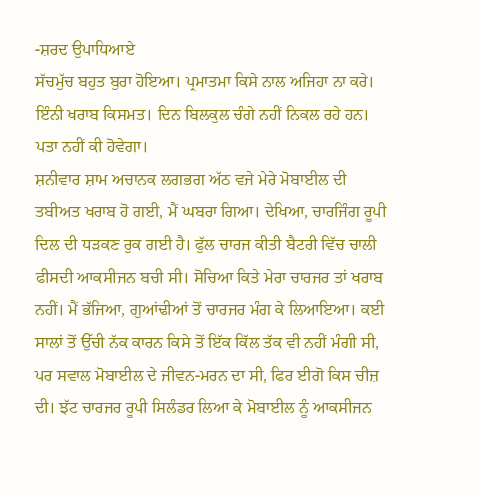-ਸ਼ਰਦ ਉਪਾਧਿਆਏ
ਸੱਚਮੁੱਚ ਬਹੁਤ ਬੁਰਾ ਹੋਇਆ। ਪ੍ਰਮਾਤਮਾ ਕਿਸੇ ਨਾਲ ਅਜਿਹਾ ਨਾ ਕਰੇ। ਇੰਨੀ ਖਰਾਬ ਕਿਸਮਤ। ਦਿਨ ਬਿਲਕੁਲ ਚੰਗੇ ਨਹੀਂ ਨਿਕਲ ਰਹੇ ਹਨ। ਪਤਾ ਨਹੀਂ ਕੀ ਹੋਵੇਗਾ।
ਸ਼ਨੀਵਾਰ ਸ਼ਾਮ ਅਚਾਨਕ ਲਗਭਗ ਅੱਠ ਵਜੇ ਮੇਰੇ ਮੋਬਾਈਲ ਦੀ ਤਬੀਅਤ ਖਰਾਬ ਹੋ ਗਈ, ਮੈਂ ਘਬਰਾ ਗਿਆ। ਦੇਖਿਆ, ਚਾਰਜਿੰਗ ਰੂਪੀ ਦਿਲ ਦੀ ਧੜਕਣ ਰੁਕ ਗਈ ਹੈ। ਫੁੱਲ ਚਾਰਜ ਕੀਤੀ ਬੈਟਰੀ ਵਿੱਚ ਚਾਲੀ ਫੀਸਦੀ ਆਕਸੀਜਨ ਬਚੀ ਸੀ। ਸੋਚਿਆ ਕਿਤੇ ਮੇਰਾ ਚਾਰਜਰ ਤਾਂ ਖਰਾਬ ਨਹੀਂ। ਮੈਂ ਭੱਜਿਆ, ਗੁਆਂਢੀਆਂ ਤੋਂ ਚਾਰਜਰ ਮੰਗ ਕੇ ਲਿਆਇਆ। ਕਈ ਸਾਲਾਂ ਤੋਂ ਉੱਚੀ ਨੱਕ ਕਾਰਨ ਕਿਸੇ ਤੋਂ ਇੱਕ ਕਿੱਲ ਤੱਕ ਵੀ ਨਹੀਂ ਮੰਗੀ ਸੀ, ਪਰ ਸਵਾਲ ਮੋਬਾਈਲ ਦੇ ਜੀਵਨ-ਮਰਨ ਦਾ ਸੀ, ਫਿਰ ਈਗੋ ਕਿਸ ਚੀਜ਼ ਦੀ। ਝੱਟ ਚਾਰਜਰ ਰੂਪੀ ਸਿਲੰਡਰ ਲਿਆ ਕੇ ਮੋਬਾਈਲ ਨੂੰ ਆਕਸੀਜਨ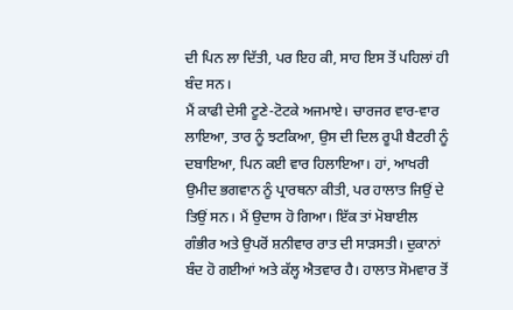ਦੀ ਪਿਨ ਲਾ ਦਿੱਤੀ, ਪਰ ਇਹ ਕੀ, ਸਾਹ ਇਸ ਤੋਂ ਪਹਿਲਾਂ ਹੀ ਬੰਦ ਸਨ।
ਮੈਂ ਕਾਫੀ ਦੇਸੀ ਟੂਣੇ-ਟੋਟਕੇ ਅਜਮਾਏ। ਚਾਰਜਰ ਵਾਰ-ਵਾਰ ਲਾਇਆ, ਤਾਰ ਨੂੰ ਝਟਕਿਆ, ਉਸ ਦੀ ਦਿਲ ਰੂਪੀ ਬੈਟਰੀ ਨੂੰ ਦਬਾਇਆ, ਪਿਨ ਕਈ ਵਾਰ ਹਿਲਾਇਆ। ਹਾਂ, ਆਖਰੀ ਉਮੀਦ ਭਗਵਾਨ ਨੂੰ ਪ੍ਰਾਰਥਨਾ ਕੀਤੀ, ਪਰ ਹਾਲਾਤ ਜਿਉਂ ਦੇ ਤਿਉਂ ਸਨ। ਮੈਂ ਉਦਾਸ ਹੋ ਗਿਆ। ਇੱਕ ਤਾਂ ਮੋਬਾਈਲ ਗੰਭੀਰ ਅਤੇ ਉਪਰੋਂ ਸ਼ਨੀਵਾਰ ਰਾਤ ਦੀ ਸਾੜਸਤੀ। ਦੁਕਾਨਾਂ ਬੰਦ ਹੋ ਗਈਆਂ ਅਤੇ ਕੱਲ੍ਹ ਐਤਵਾਰ ਹੈ। ਹਾਲਾਤ ਸੋਮਵਾਰ ਤੋਂ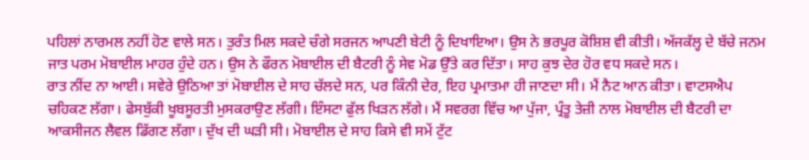ਪਹਿਲਾਂ ਨਾਰਮਲ ਨਹੀਂ ਹੋਣ ਵਾਲੇ ਸਨ। ਤੁਰੰਤ ਮਿਲ ਸਕਦੇ ਚੰਗੇ ਸਰਜਨ ਆਪਣੀ ਬੇਟੀ ਨੂੰ ਦਿਖਾਇਆ। ਉਸ ਨੇ ਭਰਪੂਰ ਕੋਸ਼ਿਸ਼ ਵੀ ਕੀਤੀ। ਅੱਜਕੱਲ੍ਹ ਦੇ ਬੱਚੇ ਜਨਮ ਜਾਤ ਪਰਮ ਮੋਬਾਈਲ ਮਾਹਰ ਹੁੰਦੇ ਹਨ। ਉਸ ਨੇ ਫੌਰਨ ਮੋਬਾਈਲ ਦੀ ਬੈਟਰੀ ਨੂੰ ਸੇਵ ਮੋਡ ਉੱਤੇ ਕਰ ਦਿੱਤਾ। ਸਾਹ ਕੁਝ ਦੇਰ ਹੋਰ ਵਧ ਸਕਦੇ ਸਨ।
ਰਾਤ ਨੀਂਦ ਨਾ ਆਈ। ਸਵੇਰੇ ਉਠਿਆ ਤਾਂ ਮੋਬਾਈਲ ਦੇ ਸਾਹ ਚੱਲਦੇ ਸਨ, ਪਰ ਕਿੰਨੀ ਦੇਰ, ਇਹ ਪ੍ਰਮਾਤਮਾ ਹੀ ਜਾਣਦਾ ਸੀ। ਮੈਂ ਨੈਟ ਆਨ ਕੀਤਾ। ਵਾਟਸਐਪ ਚਹਿਕਣ ਲੱਗਾ। ਫੇਸਬੁੱਕੀ ਖੂਬਸੂਰਤੀ ਮੁਸਕਰਾਉਣ ਲੱਗੀ। ਇੰਸਟਾ ਫੁੱਲ ਖਿੜਨ ਲੱਗੇ। ਮੈਂ ਸਵਰਗ ਵਿੱਚ ਆ ਪੁੱਜਾ, ਪ੍ਰੰਤੂ ਤੇਜ਼ੀ ਨਾਲ ਮੋਬਾਈਲ ਦੀ ਬੈਟਰੀ ਦਾ ਆਕਸੀਜਨ ਲੈਵਲ ਡਿੱਗਣ ਲੱਗਾ। ਦੁੱਖ ਦੀ ਘੜੀ ਸੀ। ਮੋਬਾਈਲ ਦੇ ਸਾਹ ਕਿਸੇ ਵੀ ਸਮੇਂ ਟੁੱਟ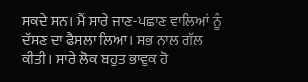ਸਕਦੇ ਸਨ। ਮੈਂ ਸਾਰੇ ਜਾਣ-ਪਛਾਣ ਵਾਲਿਆਂ ਨੂੰ ਦੱਸਣ ਦਾ ਫੈਸਲਾ ਲਿਆ। ਸਭ ਨਾਲ ਗੱਲ ਕੀਤੀ। ਸਾਰੇ ਲੋਕ ਬਹੁਤ ਭਾਵੁਕ ਹੋ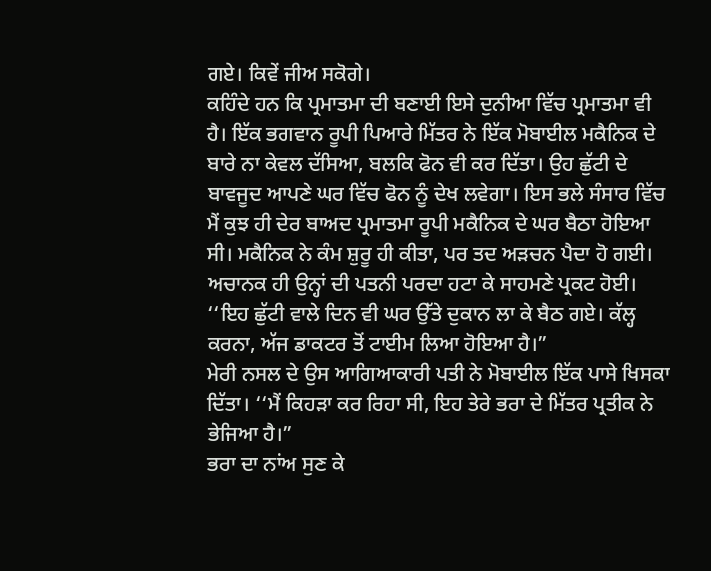ਗਏ। ਕਿਵੇਂ ਜੀਅ ਸਕੋਗੇ।
ਕਹਿੰਦੇ ਹਨ ਕਿ ਪ੍ਰਮਾਤਮਾ ਦੀ ਬਣਾਈ ਇਸੇ ਦੁਨੀਆ ਵਿੱਚ ਪ੍ਰਮਾਤਮਾ ਵੀ ਹੈ। ਇੱਕ ਭਗਵਾਨ ਰੂਪੀ ਪਿਆਰੇ ਮਿੱਤਰ ਨੇ ਇੱਕ ਮੋਬਾਈਲ ਮਕੈਨਿਕ ਦੇ ਬਾਰੇ ਨਾ ਕੇਵਲ ਦੱਸਿਆ, ਬਲਕਿ ਫੋਨ ਵੀ ਕਰ ਦਿੱਤਾ। ਉਹ ਛੁੱਟੀ ਦੇ ਬਾਵਜੂਦ ਆਪਣੇ ਘਰ ਵਿੱਚ ਫੋਨ ਨੂੰ ਦੇਖ ਲਵੇਗਾ। ਇਸ ਭਲੇ ਸੰਸਾਰ ਵਿੱਚ ਮੈਂ ਕੁਝ ਹੀ ਦੇਰ ਬਾਅਦ ਪ੍ਰਮਾਤਮਾ ਰੂਪੀ ਮਕੈਨਿਕ ਦੇ ਘਰ ਬੈਠਾ ਹੋਇਆ ਸੀ। ਮਕੈਨਿਕ ਨੇ ਕੰਮ ਸ਼ੁਰੂ ਹੀ ਕੀਤਾ, ਪਰ ਤਦ ਅੜਚਨ ਪੈਦਾ ਹੋ ਗਈ। ਅਚਾਨਕ ਹੀ ਉਨ੍ਹਾਂ ਦੀ ਪਤਨੀ ਪਰਦਾ ਹਟਾ ਕੇ ਸਾਹਮਣੇ ਪ੍ਰਕਟ ਹੋਈ। ‘‘ਇਹ ਛੁੱਟੀ ਵਾਲੇ ਦਿਨ ਵੀ ਘਰ ਉੱਤੇ ਦੁਕਾਨ ਲਾ ਕੇ ਬੈਠ ਗਏ। ਕੱਲ੍ਹ ਕਰਨਾ, ਅੱਜ ਡਾਕਟਰ ਤੋਂ ਟਾਈਮ ਲਿਆ ਹੋਇਆ ਹੈ।”
ਮੇਰੀ ਨਸਲ ਦੇ ਉਸ ਆਗਿਆਕਾਰੀ ਪਤੀ ਨੇ ਮੋਬਾਈਲ ਇੱਕ ਪਾਸੇ ਖਿਸਕਾ ਦਿੱਤਾ। ‘‘ਮੈਂ ਕਿਹੜਾ ਕਰ ਰਿਹਾ ਸੀ, ਇਹ ਤੇਰੇ ਭਰਾ ਦੇ ਮਿੱਤਰ ਪ੍ਰਤੀਕ ਨੇ ਭੇਜਿਆ ਹੈ।”
ਭਰਾ ਦਾ ਨਾਂਅ ਸੁਣ ਕੇ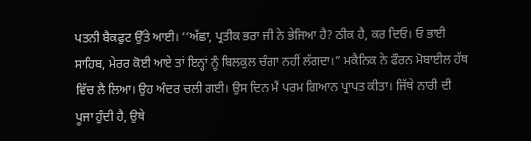ਪਤਨੀ ਬੈਕਫੁਟ ਉੱਤੇ ਆਈ। ‘‘ਅੱਛਾ, ਪ੍ਰਤੀਕ ਭਰਾ ਜੀ ਨੇ ਭੇਜਿਆ ਹੈ? ਠੀਕ ਹੈ, ਕਰ ਦਿਓ। ਓ ਭਾਈ ਸਾਹਿਬ, ਮੇਰਰ ਕੋਈ ਆਏ ਤਾਂ ਇਨ੍ਹਾਂ ਨੂੰ ਬਿਲਕੁਲ ਚੰਗਾ ਨਹੀਂ ਲੱਗਦਾ।” ਮਕੈਨਿਕ ਨੇ ਫੌਰਨ ਮੋਬਾਈਲ ਹੱਥ ਵਿੱਚ ਲੈ ਲਿਆ। ਉਹ ਅੰਦਰ ਚਲੀ ਗਈ। ਉਸ ਦਿਨ ਮੈਂ ਪਰਮ ਗਿਆਨ ਪ੍ਰਾਪਤ ਕੀਤਾ। ਜਿੱਥੇ ਨਾਰੀ ਦੀ ਪੂਜਾ ਹੁੰਦੀ ਹੈ, ਉਥੇ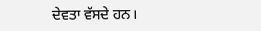ਦੇਵਤਾ ਵੱਸਦੇ ਹਨ।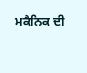ਮਕੈਨਿਕ ਦੀ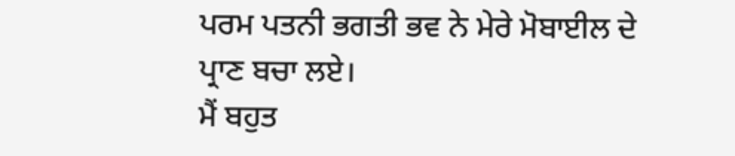ਪਰਮ ਪਤਨੀ ਭਗਤੀ ਭਵ ਨੇ ਮੇਰੇ ਮੋਬਾਈਲ ਦੇ ਪ੍ਰਾਣ ਬਚਾ ਲਏ।
ਮੈਂ ਬਹੁਤ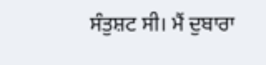ਸੰਤੁਸ਼ਟ ਸੀ। ਮੈਂ ਦੁਬਾਰਾ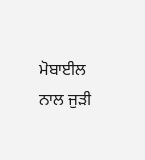ਮੋਬਾਈਲ ਨਾਲ ਜੁੜੀ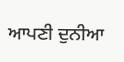ਆਪਣੀ ਦੁਨੀਆ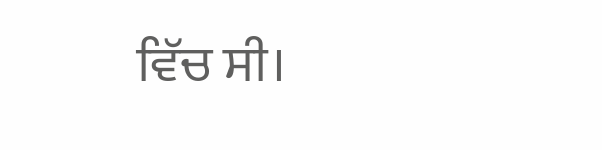ਵਿੱਚ ਸੀ।